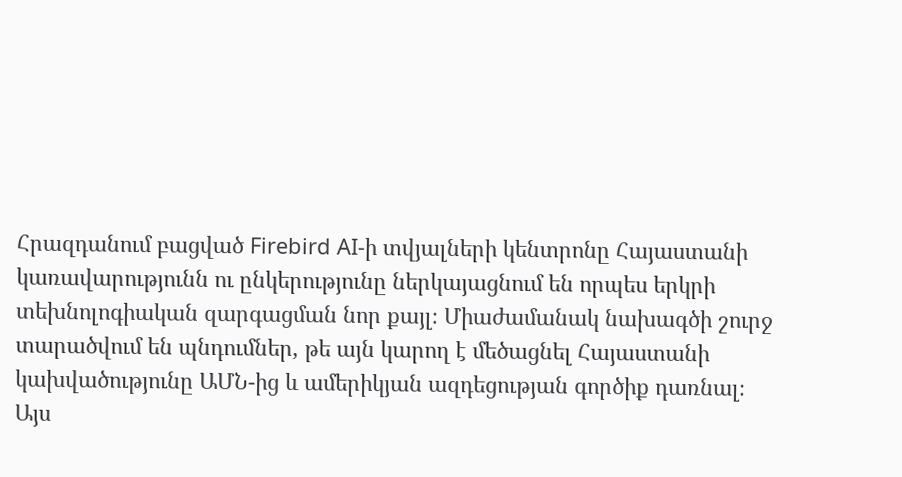Հրազդանում բացված Firebird AI-ի տվյալների կենտրոնը Հայաստանի կառավարությունն ու ընկերությունը ներկայացնում են որպես երկրի տեխնոլոգիական զարգացման նոր քայլ։ Միաժամանակ նախագծի շուրջ տարածվում են պնդումներ, թե այն կարող է մեծացնել Հայաստանի կախվածությունը ԱՄՆ-ից և ամերիկյան ազդեցության գործիք դառնալ։
Այս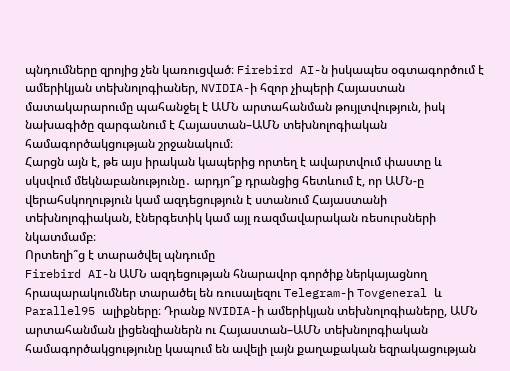պնդումները զրոյից չեն կառուցված։ Firebird AI-ն իսկապես օգտագործում է ամերիկյան տեխնոլոգիաներ, NVIDIA-ի հզոր չիպերի Հայաստան մատակարարումը պահանջել է ԱՄՆ արտահանման թույլտվություն, իսկ նախագիծը զարգանում է Հայաստան–ԱՄՆ տեխնոլոգիական համագործակցության շրջանակում։
Հարցն այն է, թե այս իրական կապերից որտեղ է ավարտվում փաստը և սկսվում մեկնաբանությունը․ արդյո՞ք դրանցից հետևում է, որ ԱՄՆ-ը վերահսկողություն կամ ազդեցություն է ստանում Հայաստանի տեխնոլոգիական, էներգետիկ կամ այլ ռազմավարական ռեսուրսների նկատմամբ։
Որտեղի՞ց է տարածվել պնդումը
Firebird AI-ն ԱՄՆ ազդեցության հնարավոր գործիք ներկայացնող հրապարակումներ տարածել են ռուսալեզու Telegram-ի Tovgeneral և Parallel95 ալիքները։ Դրանք NVIDIA-ի ամերիկյան տեխնոլոգիաները, ԱՄՆ արտահանման լիցենզիաներն ու Հայաստան–ԱՄՆ տեխնոլոգիական համագործակցությունը կապում են ավելի լայն քաղաքական եզրակացության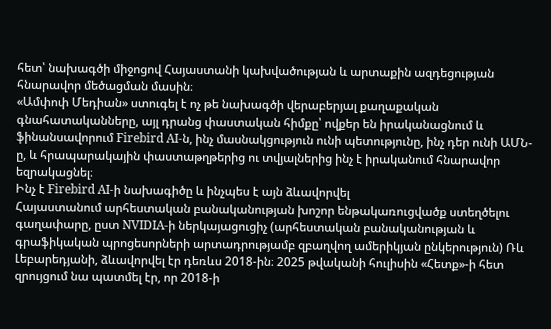հետ՝ նախագծի միջոցով Հայաստանի կախվածության և արտաքին ազդեցության հնարավոր մեծացման մասին։
«Ամփոփ Մեդիան» ստուգել է ոչ թե նախագծի վերաբերյալ քաղաքական գնահատականները, այլ դրանց փաստական հիմքը՝ ովքեր են իրականացնում և ֆինանսավորում Firebird AI-ն, ինչ մասնակցություն ունի պետությունը, ինչ դեր ունի ԱՄՆ-ը, և հրապարակային փաստաթղթերից ու տվյալներից ինչ է իրականում հնարավոր եզրակացնել։
Ինչ է Firebird AI-ի նախագիծը և ինչպես է այն ձևավորվել
Հայաստանում արհեստական բանականության խոշոր ենթակառուցվածք ստեղծելու գաղափարը, ըստ NVIDIA-ի ներկայացուցիչ (արհեստական բանականության և գրաֆիկական պրոցեսորների արտադրությամբ զբաղվող ամերիկյան ընկերություն) Ռև Լեբարեդյանի, ձևավորվել էր դեռևս 2018-ին։ 2025 թվականի հուլիսին «Հետք»-ի հետ զրույցում նա պատմել էր, որ 2018-ի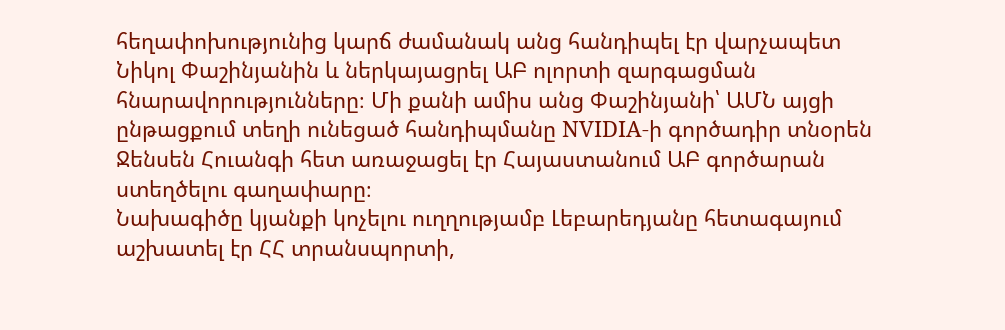հեղափոխությունից կարճ ժամանակ անց հանդիպել էր վարչապետ Նիկոլ Փաշինյանին և ներկայացրել ԱԲ ոլորտի զարգացման հնարավորությունները։ Մի քանի ամիս անց Փաշինյանի՝ ԱՄՆ այցի ընթացքում տեղի ունեցած հանդիպմանը NVIDIA-ի գործադիր տնօրեն Ջենսեն Հուանգի հետ առաջացել էր Հայաստանում ԱԲ գործարան ստեղծելու գաղափարը։
Նախագիծը կյանքի կոչելու ուղղությամբ Լեբարեդյանը հետագայում աշխատել էր ՀՀ տրանսպորտի,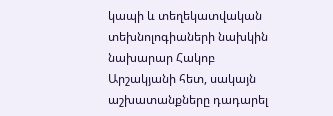կապի և տեղեկատվական տեխնոլոգիաների նախկին նախարար Հակոբ Արշակյանի հետ, սակայն աշխատանքները դադարել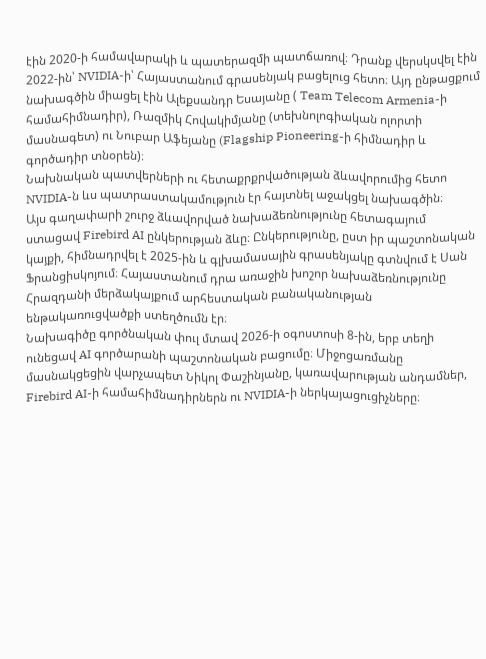էին 2020-ի համավարակի և պատերազմի պատճառով։ Դրանք վերսկսվել էին 2022-ին՝ NVIDIA-ի՝ Հայաստանում գրասենյակ բացելուց հետո։ Այդ ընթացքում նախագծին միացել էին Ալեքսանդր Եսայանը ( Team Telecom Armenia-ի համահիմնադիր), Ռազմիկ Հովակիմյանը (տեխնոլոգիական ոլորտի մասնագետ) ու Նուբար Աֆեյանը (Flagship Pioneering-ի հիմնադիր և գործադիր տնօրեն)։
Նախնական պատվերների ու հետաքրքրվածության ձևավորումից հետո NVIDIA-ն ևս պատրաստակամություն էր հայտնել աջակցել նախագծին։
Այս գաղափարի շուրջ ձևավորված նախաձեռնությունը հետագայում ստացավ Firebird AI ընկերության ձևը։ Ընկերությունը, ըստ իր պաշտոնական կայքի, հիմնադրվել է 2025-ին և գլխամասային գրասենյակը գտնվում է Սան Ֆրանցիսկոյում։ Հայաստանում դրա առաջին խոշոր նախաձեռնությունը Հրազդանի մերձակայքում արհեստական բանականության ենթակառուցվածքի ստեղծումն էր։
Նախագիծը գործնական փուլ մտավ 2026-ի օգոստոսի 8-ին, երբ տեղի ունեցավ AI գործարանի պաշտոնական բացումը։ Միջոցառմանը մասնակցեցին վարչապետ Նիկոլ Փաշինյանը, կառավարության անդամներ, Firebird AI-ի համահիմնադիրներն ու NVIDIA-ի ներկայացուցիչները։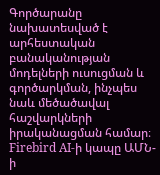Գործարանը նախատեսված է արհեստական բանականության մոդելների ուսուցման և գործարկման, ինչպես նաև մեծածավալ հաշվարկների իրականացման համար։
Firebird AI-ի կապը ԱՄՆ-ի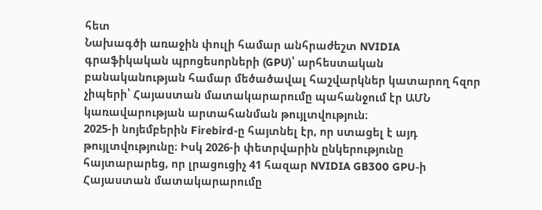հետ
Նախագծի առաջին փուլի համար անհրաժեշտ NVIDIA գրաֆիկական պրոցեսորների (GPU)՝ արհեստական բանականության համար մեծածավալ հաշվարկներ կատարող հզոր չիպերի՝ Հայաստան մատակարարումը պահանջում էր ԱՄՆ կառավարության արտահանման թույլտվություն։
2025-ի նոյեմբերին Firebird-ը հայտնել էր, որ ստացել է այդ թույլտվությունը։ Իսկ 2026-ի փետրվարին ընկերությունը հայտարարեց, որ լրացուցիչ 41 հազար NVIDIA GB300 GPU-ի Հայաստան մատակարարումը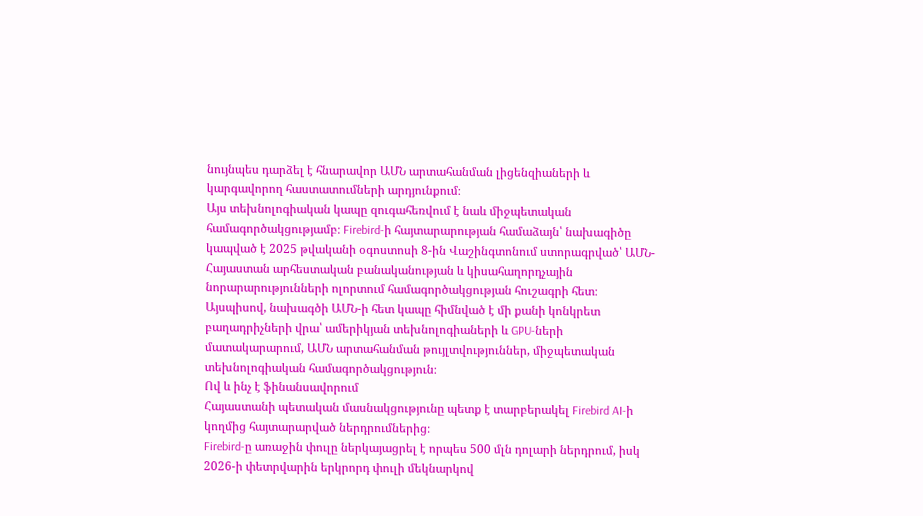նույնպես դարձել է հնարավոր ԱՄՆ արտահանման լիցենզիաների և կարգավորող հաստատումների արդյունքում։
Այս տեխնոլոգիական կապը զուգահեռվում է նաև միջպետական համագործակցությամբ։ Firebird-ի հայտարարության համաձայն՝ նախագիծը կապված է 2025 թվականի օգոստոսի 8-ին Վաշինգտոնում ստորագրված՝ ԱՄՆ-Հայաստան արհեստական բանականության և կիսահաղորդչային նորարարությունների ոլորտում համագործակցության հուշագրի հետ։
Այսպիսով, նախագծի ԱՄՆ-ի հետ կապը հիմնված է մի քանի կոնկրետ բաղադրիչների վրա՝ ամերիկյան տեխնոլոգիաների և GPU-ների մատակարարում, ԱՄՆ արտահանման թույլտվություններ, միջպետական տեխնոլոգիական համագործակցություն։
Ով և ինչ է ֆինանսավորում
Հայաստանի պետական մասնակցությունը պետք է տարբերակել Firebird AI-ի կողմից հայտարարված ներդրումներից։
Firebird-ը առաջին փուլը ներկայացրել է որպես 500 մլն դոլարի ներդրում, իսկ 2026-ի փետրվարին երկրորդ փուլի մեկնարկով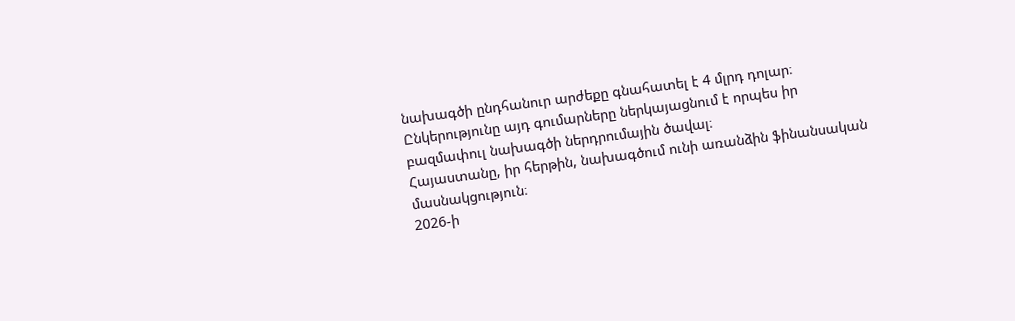նախագծի ընդհանուր արժեքը գնահատել է 4 մլրդ դոլար։ Ընկերությունը այդ գումարները ներկայացնում է որպես իր բազմափուլ նախագծի ներդրումային ծավալ։
Հայաստանը, իր հերթին, նախագծում ունի առանձին ֆինանսական մասնակցություն։
2026-ի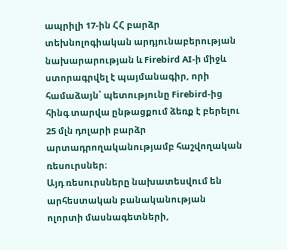ապրիլի 17-ին ՀՀ բարձր տեխնոլոգիական արդյունաբերության նախարարության և Firebird AI-ի միջև ստորագրվել է պայմանագիր, որի համաձայն՝ պետությունը Firebird-ից հինգ տարվա ընթացքում ձեռք է բերելու 25 մլն դոլարի բարձր արտադրողականությամբ հաշվողական ռեսուրսներ։
Այդ ռեսուրսները նախատեսվում են արհեստական բանականության ոլորտի մասնագետների,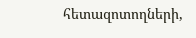հետազոտողների,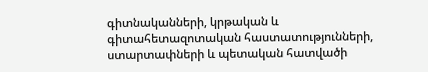գիտնականների, կրթական և գիտահետազոտական հաստատությունների, ստարտափների և պետական հատվածի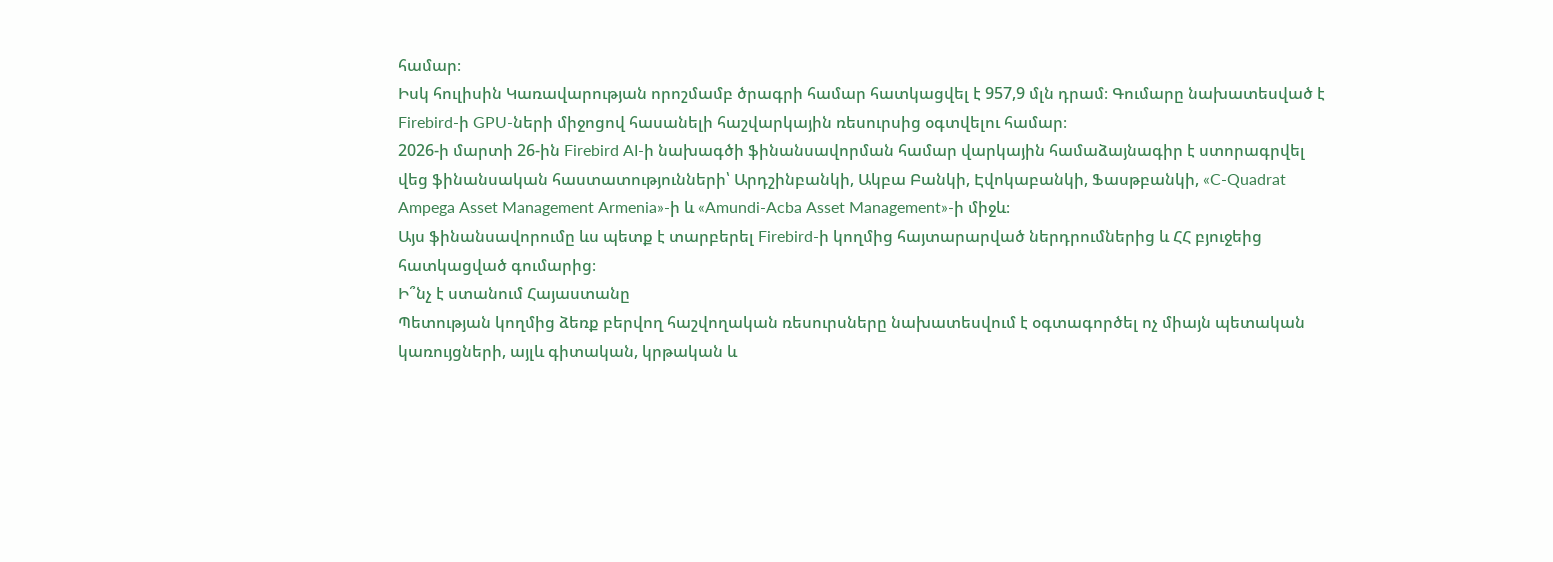համար։
Իսկ հուլիսին Կառավարության որոշմամբ ծրագրի համար հատկացվել է 957,9 մլն դրամ։ Գումարը նախատեսված է Firebird-ի GPU-ների միջոցով հասանելի հաշվարկային ռեսուրսից օգտվելու համար։
2026-ի մարտի 26-ին Firebird AI-ի նախագծի ֆինանսավորման համար վարկային համաձայնագիր է ստորագրվել վեց ֆինանսական հաստատությունների՝ Արդշինբանկի, Ակբա Բանկի, Էվոկաբանկի, Ֆասթբանկի, «C-Quadrat Ampega Asset Management Armenia»-ի և «Amundi-Acba Asset Management»-ի միջև։
Այս ֆինանսավորումը ևս պետք է տարբերել Firebird-ի կողմից հայտարարված ներդրումներից և ՀՀ բյուջեից հատկացված գումարից։
Ի՞նչ է ստանում Հայաստանը
Պետության կողմից ձեռք բերվող հաշվողական ռեսուրսները նախատեսվում է օգտագործել ոչ միայն պետական կառույցների, այլև գիտական, կրթական և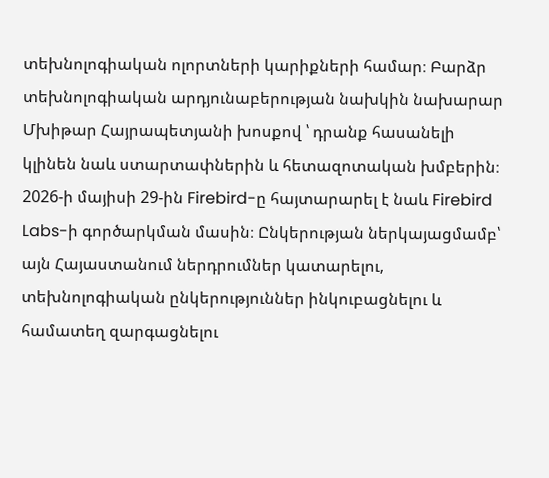տեխնոլոգիական ոլորտների կարիքների համար։ Բարձր տեխնոլոգիական արդյունաբերության նախկին նախարար Մխիթար Հայրապետյանի խոսքով ՝ դրանք հասանելի կլինեն նաև ստարտափներին և հետազոտական խմբերին։
2026-ի մայիսի 29-ին Firebird-ը հայտարարել է նաև Firebird Labs-ի գործարկման մասին։ Ընկերության ներկայացմամբ՝ այն Հայաստանում ներդրումներ կատարելու, տեխնոլոգիական ընկերություններ ինկուբացնելու և համատեղ զարգացնելու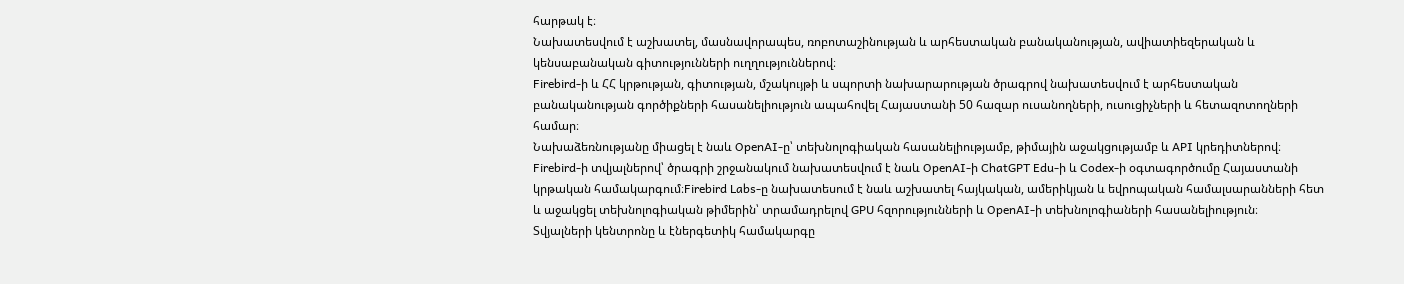հարթակ է։
Նախատեսվում է աշխատել, մասնավորապես, ռոբոտաշինության և արհեստական բանականության, ավիատիեզերական և կենսաբանական գիտությունների ուղղություններով։
Firebird-ի և ՀՀ կրթության, գիտության, մշակույթի և սպորտի նախարարության ծրագրով նախատեսվում է արհեստական բանականության գործիքների հասանելիություն ապահովել Հայաստանի 50 հազար ուսանողների, ուսուցիչների և հետազոտողների համար։
Նախաձեռնությանը միացել է նաև OpenAI-ը՝ տեխնոլոգիական հասանելիությամբ, թիմային աջակցությամբ և API կրեդիտներով։
Firebird-ի տվյալներով՝ ծրագրի շրջանակում նախատեսվում է նաև OpenAI-ի ChatGPT Edu-ի և Codex-ի օգտագործումը Հայաստանի կրթական համակարգում։Firebird Labs-ը նախատեսում է նաև աշխատել հայկական, ամերիկյան և եվրոպական համալսարանների հետ և աջակցել տեխնոլոգիական թիմերին՝ տրամադրելով GPU հզորությունների և OpenAI-ի տեխնոլոգիաների հասանելիություն։
Տվյալների կենտրոնը և էներգետիկ համակարգը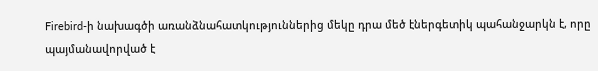Firebird-ի նախագծի առանձնահատկություններից մեկը դրա մեծ էներգետիկ պահանջարկն է, որը պայմանավորված է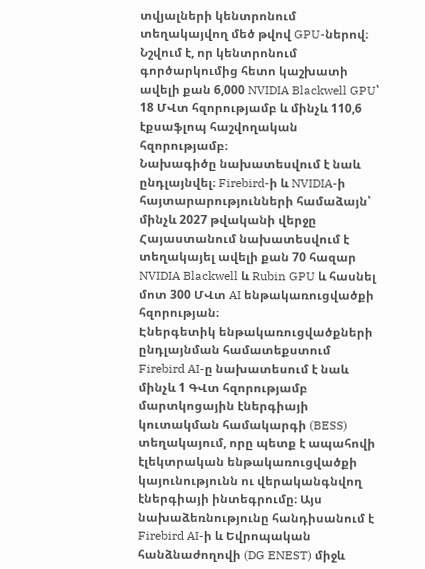տվյալների կենտրոնում տեղակայվող մեծ թվով GPU-ներով։
Նշվում է, որ կենտրոնում գործարկումից հետո կաշխատի ավելի քան 6,000 NVIDIA Blackwell GPU՝ 18 ՄՎտ հզորությամբ և մինչև 110,6 էքսաֆլոպ հաշվողական հզորությամբ։
Նախագիծը նախատեսվում է նաև ընդլայնվել։ Firebird-ի և NVIDIA-ի հայտարարությունների համաձայն՝ մինչև 2027 թվականի վերջը Հայաստանում նախատեսվում է տեղակայել ավելի քան 70 հազար NVIDIA Blackwell և Rubin GPU և հասնել մոտ 300 ՄՎտ AI ենթակառուցվածքի հզորության։
Էներգետիկ ենթակառուցվածքների ընդլայնման համատեքստում Firebird AI-ը նախատեսում է նաև մինչև 1 ԳՎտ հզորությամբ մարտկոցային էներգիայի կուտակման համակարգի (BESS) տեղակայում, որը պետք է ապահովի էլեկտրական ենթակառուցվածքի կայունությունն ու վերականգնվող էներգիայի ինտեգրումը։ Այս նախաձեռնությունը հանդիսանում է Firebird AI-ի և Եվրոպական հանձնաժողովի (DG ENEST) միջև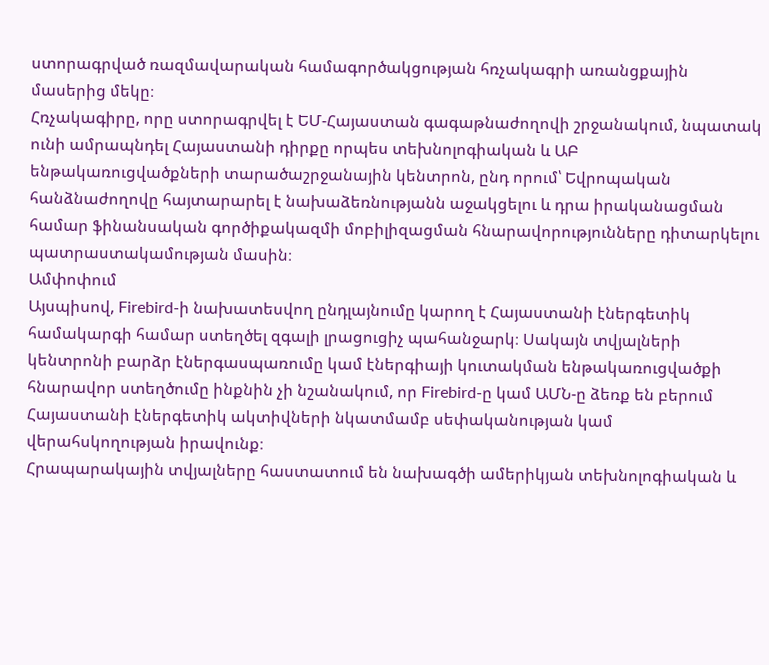ստորագրված ռազմավարական համագործակցության հռչակագրի առանցքային մասերից մեկը։
Հռչակագիրը, որը ստորագրվել է ԵՄ-Հայաստան գագաթնաժողովի շրջանակում, նպատակ ունի ամրապնդել Հայաստանի դիրքը որպես տեխնոլոգիական և ԱԲ ենթակառուցվածքների տարածաշրջանային կենտրոն, ընդ որում՝ Եվրոպական հանձնաժողովը հայտարարել է նախաձեռնությանն աջակցելու և դրա իրականացման համար ֆինանսական գործիքակազմի մոբիլիզացման հնարավորությունները դիտարկելու պատրաստակամության մասին։
Ամփոփում
Այսպիսով, Firebird-ի նախատեսվող ընդլայնումը կարող է Հայաստանի էներգետիկ համակարգի համար ստեղծել զգալի լրացուցիչ պահանջարկ։ Սակայն տվյալների կենտրոնի բարձր էներգասպառումը կամ էներգիայի կուտակման ենթակառուցվածքի հնարավոր ստեղծումը ինքնին չի նշանակում, որ Firebird-ը կամ ԱՄՆ-ը ձեռք են բերում Հայաստանի էներգետիկ ակտիվների նկատմամբ սեփականության կամ վերահսկողության իրավունք։
Հրապարակային տվյալները հաստատում են նախագծի ամերիկյան տեխնոլոգիական և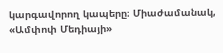կարգավորող կապերը։ Միաժամանակ, «Ամփոփ Մեդիայի»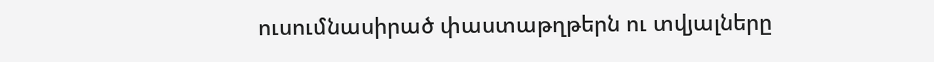ուսումնասիրած փաստաթղթերն ու տվյալները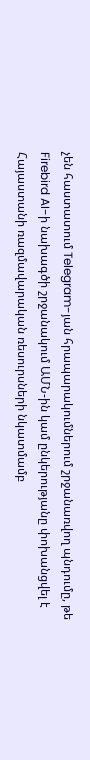չեն հաստատում Telegram-յան հրապարակումներում շրջանառվող պնդումը, թե Firebird AI-ի նախագծի շրջանակում ԱՄՆ-ին կամ ընկերությանը փոխանցվել է Հայաստանի ռազմավարական ռեսուրսների նկատմամբ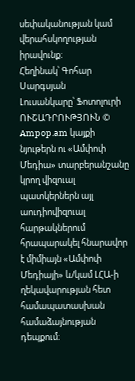սեփականության կամ վերահսկողության իրավունք։
Հեղինակ՝ Գոհար Սարգսյան
Լուսանկարը՝ Ֆոտոլուրի
ՈՒՇԱԴՐՈՒԹՅՈՒՆ © Ampop.am կայքի նյութերն ու «Ամփոփ Մեդիա» տարբերանշանը կրող վիզուալ պատկերներն այլ աուդիովիզուալ հարթակներում հրապարակել հնարավոր է միմիայն «Ամփոփ Մեդիայի» և/կամ ԼՀԱ-ի ղեկավարության հետ համապատասխան համաձայնության դեպքում։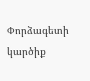Փորձագետի կարծիք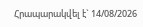Հրապարակվել է` 14/08/2026